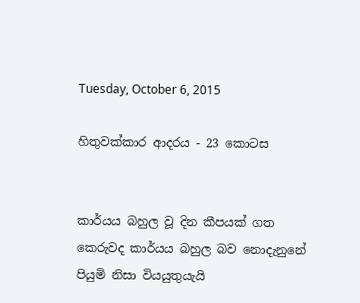Tuesday, October 6, 2015

හිතුවක්කාර ආදරය - 23 කොටස


කාර්යය බහුල වූ දින කීපයක් ගත කෙරුවද කාර්යය බහුල බව නොදැනුනේ පියුමි නිසා වියයුතුයැයි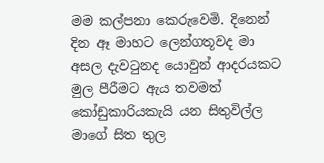මම කල්පනා කෙරුවෙමි. දිනෙන් දින ඈ මාහට ලෙන්ගතූවද මා අසල දැවටුනද යොවුන් ආදරයකට මුල පීරීමට ඇය තවමත් කෝඩුකාරියකැයි යන සිතුවිල්ල මාගේ සිත තුල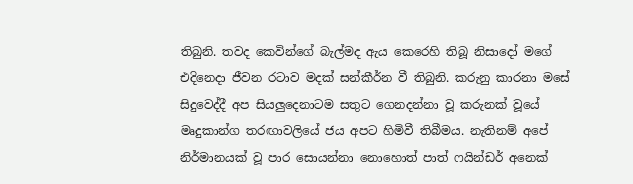තිබුනි. තවද කෙවින්ගේ බැල්මද ඇය කෙරෙහි තිබූ නිසාදෝ මගේ එදිනෙදා ජීවන රටාව මදක් සන්කීර්න වී තිබුනි. කරුනු කාරනා මසේ සිදුවෙද්දී අප සියලුදෙනාටම සතුට ගෙනදන්නා වූ කරුනක් වූයේ මෘදුකාන්ග තරඟාවලියේ ජය අපට හිමිවී තිබීමය. නැතිනම් අපේ නිර්මානයක් වූ පාර සොයන්නා නොහොත් පාත් ෆයින්ඩර් අනෙක්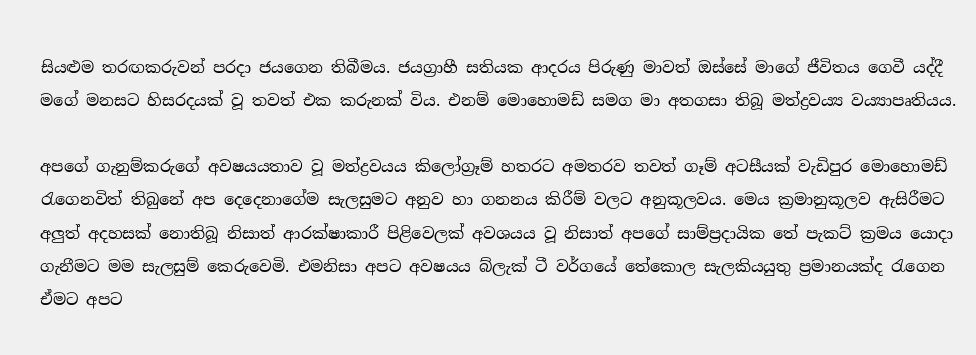සියළුම තරඟකරුවන් පරදා ජයගෙන තිබීමය. ජයග්‍රාහී සතියක ආදරය පිරුණු මාවත් ඔස්සේ මාගේ ජීවිතය ගෙවී යද්දී මගේ මනසට හිසරදයක් වූ තවත් එක කරුනක් විය. එනම් මොහොමඩ් සමග මා අතගසා තිබූ මත්ද්‍රව‍ය්‍ය ව‍ය්‍යාපෘතියය.

අපගේ ගැනුම්කරුගේ අවෂයයතාව වූ මත්ද්‍රවයය කිලෝග්‍රෑම් හතරට අමතරව තවත් ගෑම් අටසීයක් වැඩිපුර මොහොමඩ් රැගෙනවිත් තිබුනේ අප දෙදෙනාගේම සැලසුමට අනුව හා ගනනය කිරීම් වලට අනුකූලවය. මෙය ක්‍රමානුකූලව ඇසිරීමට අලුත් අදහසක් නොතිබූ නිසාත් ආරක්ෂාකාරී පිළිවෙලක් අවශයය වූ නිසාත් අපගේ සාම්ප්‍රදායික තේ පැකට් ක්‍රමය යොදා ගැනීමට මම සැලසුම් කෙරුවෙමි. එමනිසා අපට අවෂයය බ්ලැක් ටී වර්ගයේ තේකොල සැලකියයුතු ප්‍රමානයක්ද රැගෙන ඒමට අපට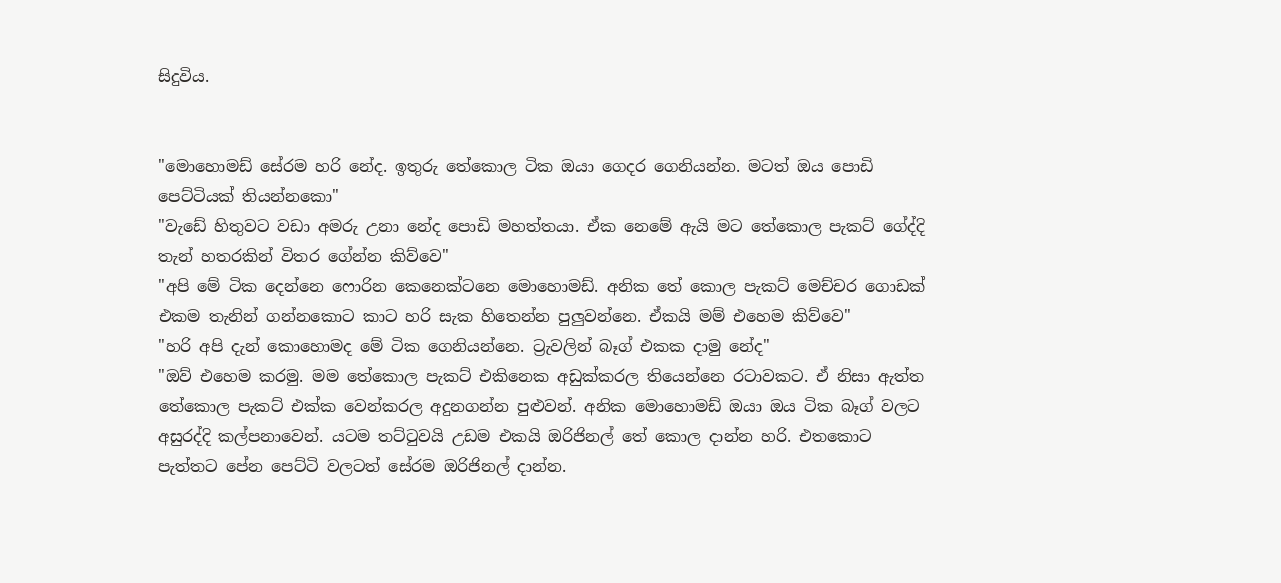සිදුවිය.


"මොහොමඩ් සේරම හරි නේද. ඉතුරු තේකොල ටික ඔයා ගෙදර ගෙනියන්න. මටත් ඔය පොඩි පෙට්ටියක් තියන්නකො"
"වැඩේ හිතුවට වඩා අමරු උනා නේද පොඩි මහත්තයා. ඒක නෙමේ ඇයි මට තේකොල පැකට් ගේද්දි තැන් හතරකින් විතර ගේන්න කිව්වෙ"
"අපි මේ ටික දෙන්නෙ ෆොරින කෙනෙක්ටනෙ මොහොමඩ්. අනික තේ කොල පැකට් මෙච්චර ගොඩක් එකම තැනින් ගන්නකොට කාට හරි සැක හිතෙන්න පුලුවන්නෙ. ඒකයි මම් එහෙම කිව්වෙ"
"හරි අපි දැන් කොහොමද මේ ටික ගෙනියන්නෙ. ට්‍රැවලින් බෑග් එකක දාමු නේද"
"ඔව් එහෙම කරමු. මම තේකොල පැකට් එකිනෙක අඩුක්කරල තියෙන්නෙ රටාවකට. ඒ නිසා ඇත්ත තේකොල පැකට් එක්ක වෙන්කරල අදුනගන්න පුළුවන්. අනික මොහොමඩ් ඔයා ඔය ටික බෑග් වලට අසුරද්දි කල්පනාවෙන්. යටම තට්ටුවයි උඩම එකයි ඔරිජිනල් තේ කොල දාන්න හරි. එතකොට පැත්තට පේන පෙට්ටි වලටත් සේරම ඔරිජිනල් දාන්න.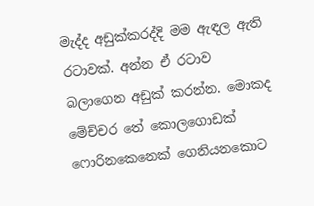මැද්ද අඩුක්කරද්දි මම ඇඳල ඇති රටාවක්. අන්න ඒ රටාව බලාගෙන අඩුක් කරන්න. මොකද මේච්චර තේ කොලගොඩක් ෆොරිනකෙනෙක් ගෙනියනකොට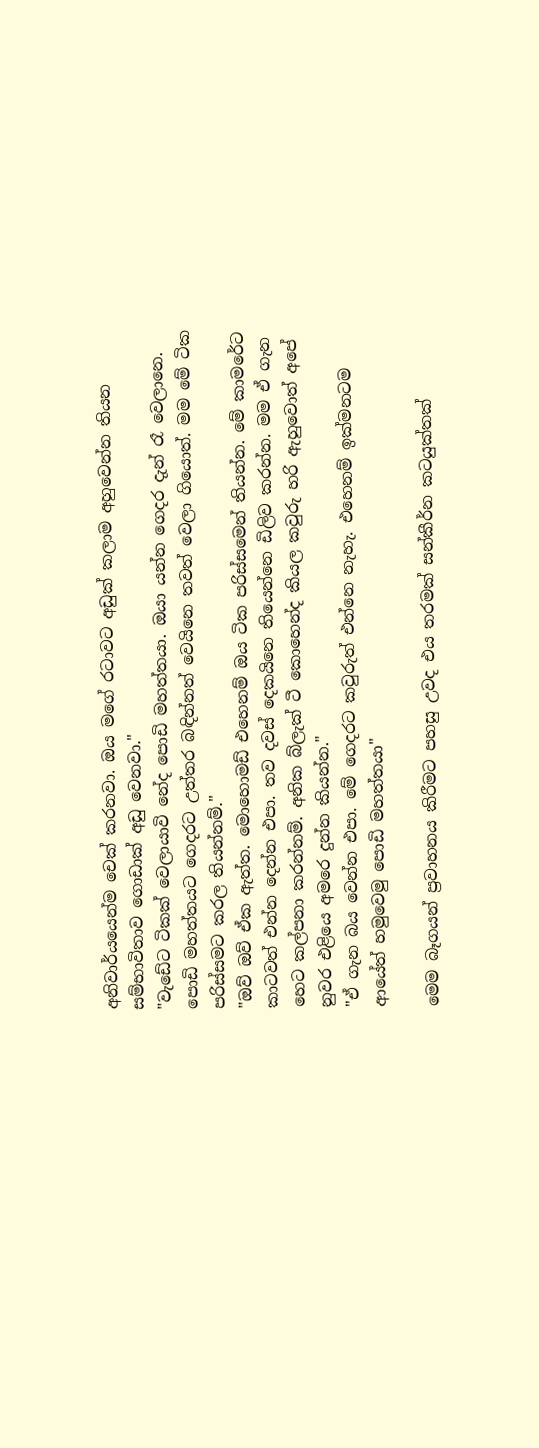අනිවාර්යයෙන්ම චෙක් කරනවා. ඔය මගේ රටාවට අඩුක් කලාම අහුවෙන්න තියන සම්භාවිතාව ගොඩාක් අඩු වෙනවා."
"වැඩේට ටිකක් වෙලායාවි නේද පොඩි මහත්තයා. ඔයා යන්න ගෙදර දැන් රෑ වෙලානෙ. පොඩි මහත්තයට ගෙදරට උත්තර බඳින්නත් වෙයිනෙ තවත් වෙලා ගියොත්. මම මේ ටික පරිස්සමට කරල තියන්නම්."
"ඔව් ඔව් ඒක ඇත්ත. මොහොමඩ් එහෙනම් ඔය ටික පරිස්සමෙන් තියන්න. මේ කාමරේට කාටවත් එන්න දෙන්න එපා. තව දවස් දෙකයිනෙ තියෙන්නෙ ඩිලිව කරන්න. මම ඒ ගැන හෙට කල්පනා කරන්නම්. අනික බ්ලැක් ටී කොහෙන්ද කියල කවුරු හරි ඇහුවොත් අපේ නුවර එළියෙ අමරෙ දුන්න කියන්න."
"ඒ ගැන බය වෙන්න එපා. මේ ගෙදරට කවුරුත් එන්නෙ නැහැ. එහෙනම් ඉක්මනටම ආයේත් හමුවෙමු පොඩි මහත්තයා"

මෙම බෑගයන් ප්‍රවාහනය කිරීමට පහසු උවද එය තරමක් සන්කීර්න කටයුක්තක්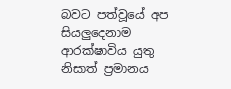බවට පත්වූයේ අප සියලුදෙනාම ආරක්ෂාවිය යුතු නිසාත් ප්‍රමානය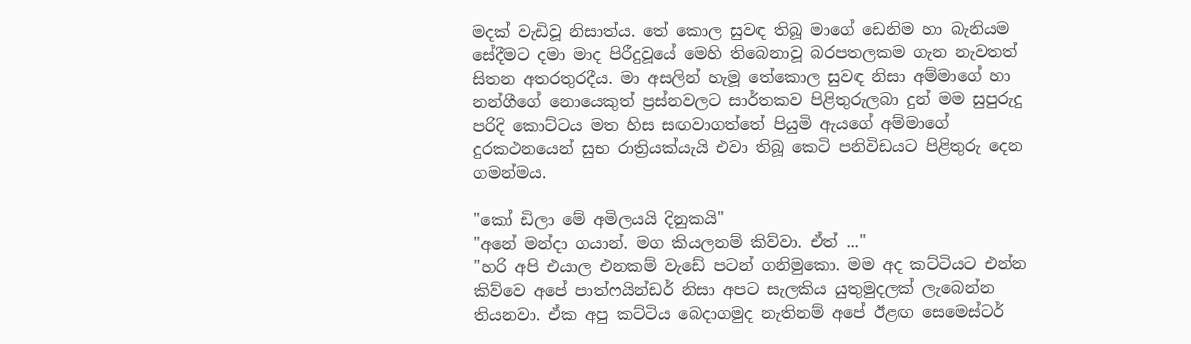මදක් වැඩිවූ නිසාත්ය. තේ කොල සුවඳ තිබූ මාගේ ඩෙනිම හා බැනියම සේදීමට දමා මාද පිරීදුවූයේ මෙහි තිබෙනාවූ බරපතලකම ගැන නැවතත් සිතන අතරතුරදීය. මා අසලින් හැමූ තේකොල සුවඳ නිසා අම්මාගේ හා නන්ගීගේ නොයෙකුත් ප්‍රස්නවලට සාර්තකව පිළිතුරුලබා දුන් මම සුපුරුදු පරිදි කොට්ටය මත හිස සඟවාගත්තේ පියුමි ඇයගේ අම්මාගේ දුරකථනයෙන් සුභ රාත්‍රියක්යැයි එවා තිබූ කෙටි පනිවිඩයට පිළිතුරු දෙන ගමන්මය.

"කෝ ඩිලා මේ අමිලයයි දිනුකයි"
"අනේ මන්දා ගයාන්. මග කියලනම් කිව්වා. ඒත් ..."
"හරි අපි එයාල එනකම් වැඩේ පටන් ගනිමුකො. මම අද කට්ටියට එන්න කිව්වෙ අපේ පාත්ෆයින්ඩර් නිසා අපට සැලකිය යුතුමුදලක් ලැබෙන්න තියනවා. ඒක අපු කට්ටිය බෙදාගමුද නැතිනම් අපේ ඊළඟ සෙමෙස්ටර්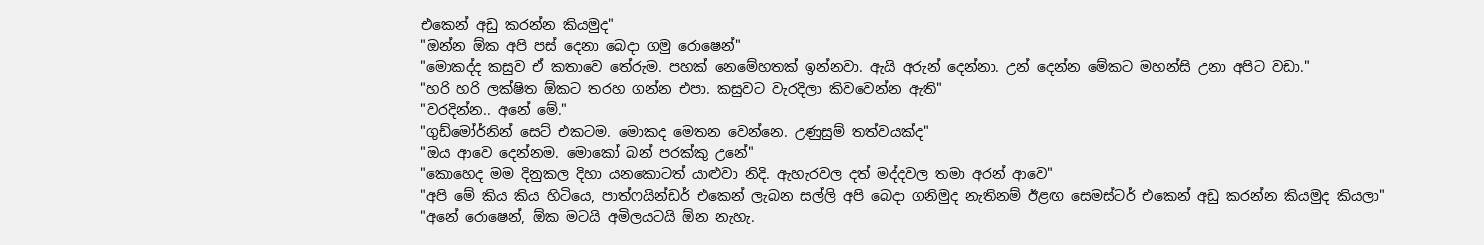එකෙන් අඩු කරන්න කියමුද"
"ඔන්න ඕක අපි පස් දෙනා බෙදා ගමු රොෂෙන්"
"මොකද්ද කසුව ඒ කතාවෙ තේරුම. පහක් නෙමේහතක් ඉන්නවා. ඇයි අරුන් දෙන්නා. උන් දෙන්න මේකට මහන්සි උනා අපිට වඩා."
"හරි හරි ලක්ෂිත ඕකට තරහ ගන්න එපා. කසුවට වැරදිලා කිවවෙන්න ඇති"
"වරදින්න.. අනේ මේ."
"ගුඩ්මෝර්නින් සෙට් එකටම. මොකද මෙතන වෙන්නෙ. උණුසුම් තත්වයක්ද"
"ඔය ආවෙ දෙන්නම. මොකෝ බන් පරක්කු උනේ"
"කොහෙද මම දිනුකල දිහා යනකොටත් යාළුවා නිදි. ඇහැරවල දත් මද්දවල තමා අරන් ආවෙ"
"අපි මේ කිය කිය හිටියෙ, පාත්ෆයින්ඩර් එකෙන් ලැබන සල්ලි අපි බෙදා ගනිමුද නැතිනම් ඊළඟ සෙමස්ටර් එකෙන් අඩු කරන්න කියමුද කියලා"
"අනේ රොෂෙන්, ඕක මටයි අමිලයටයි ඕන නැහැ.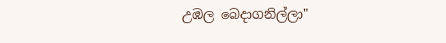උඹල බෙදාගනිල්ලා"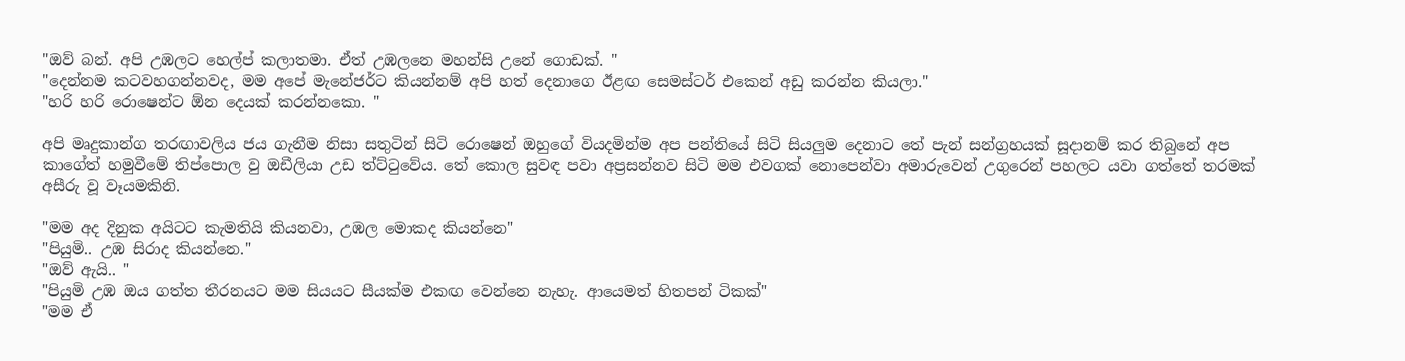"ඔව් බන්. අපි උඹලට හෙල්ප් කලාතමා. ඒත් උඹලනෙ මහන්සි උනේ ගොඩක්. "
"දෙන්නම කටවහගන්නවද, මම අපේ මැනේජර්ට කියන්නම් අපි හත් දෙනාගෙ ඊළඟ සෙමස්ටර් එකෙන් අඩු කරන්න කියලා."
"හරි හරි රොෂෙන්ට ඕන දෙයක් කරන්නකො. "

අපි මෘදුකාන්ග තරඟාවලිය ජය ගැනීම නිසා සතුටින් සිටි රොෂෙන් ඔහුගේ වියදමින්ම අප පන්තියේ සිටි සියලුම දෙනාට තේ පැන් සන්ග්‍රහයක් සූදානම් කර තිබුනේ අප කාගේත් හමුවීමේ තිප්පොල වු ඔඩීලියා උඩ ත්ට්ටුවේය. තේ කොල සුවඳ පවා අප්‍රසන්නව සිටි මම එවගක් නොපෙන්වා අමාරුවෙන් උගුරෙන් පහලට යවා ගත්තේ තරමක් අසීරු වූ වෑයමකිනි.

"මම අද දිනුක අයිටට කැමතියි කියනවා, උඹල මොකද කියන්නෙ"
"පියුමි.. උඹ සිරාද කියන්නෙ."
"ඔව් ඇයි.. "
"පියුමි උඹ ඔය ගත්ත තීරනයට මම සියයට සීයක්ම එකඟ වෙන්නෙ නැහැ. ආයෙමත් හිතපන් ටිකක්"
"මම ඒ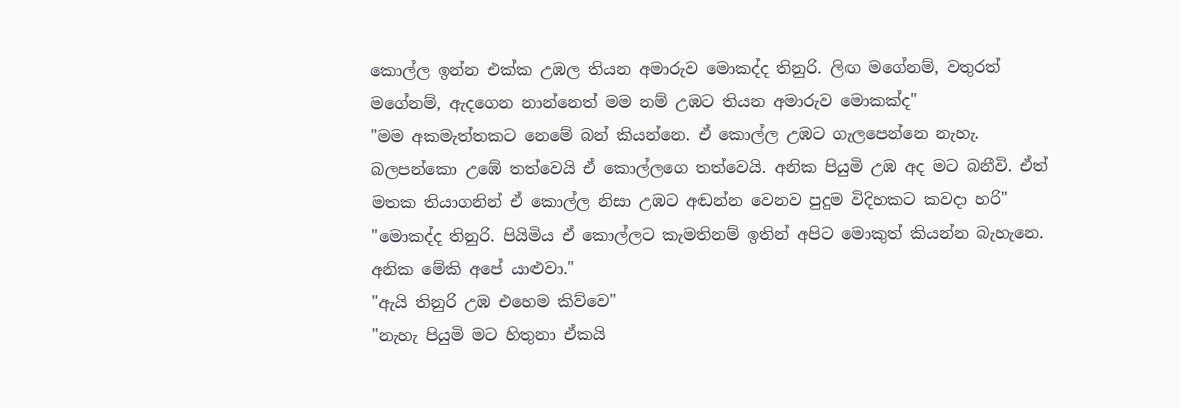කොල්ල ඉන්න එක්ක උඹල තියන අමාරුව මොකද්ද තිනුරි. ලිඟ මගේනම්, වතුරත් මගේනම්, ඇදගෙන නාන්නෙත් මම නම් උඹට තියන අමාරුව මොකක්ද"
"මම අකමැත්තකට නෙමේ බන් කියන්නෙ. ඒ කොල්ල උඹට ගැලපෙන්නෙ නැහැ. බලපන්කො උඹේ තත්වෙයි ඒ කොල්ලගෙ තත්වෙයි. අනික පියුමි උඹ අද මට බනීවි. ඒත් මතක තියාගනින් ඒ කොල්ල නිසා උඹට අඬන්න වෙනව පුදුම විදිහකට කවදා හරි"
"මොකද්ද තිනුරි. පියිමිය ඒ කොල්ලට කැමතිනම් ඉතින් අපිට මොකුත් කියන්න බැහැනෙ. අනික මේකි අපේ යාළුවා."
"ඇයි තිනුරි උඹ එහෙම කිව්වෙ"
"නැහැ පියුමි මට හිතුනා ඒකයි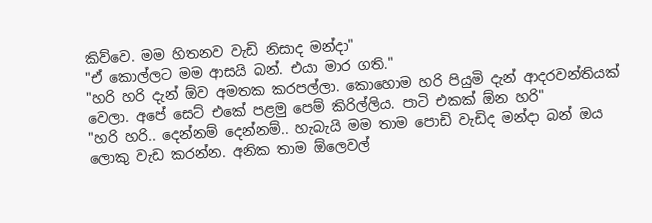කිව්වෙ. මම හිතනව වැඩි නිසාද මන්දා"
"ඒ කොල්ලට මම ආසයි බන්. එයා මාර ගති."
"හරි හරි දැන් ඕව අමතක කරපල්ලා. කොහොම හරි පියුමි දැන් ආදරවන්තියක් වෙලා. අපේ සෙට් එකේ පළමු පෙම් කිරිල්ලිය. පාටි එකක් ඕන හරි"
"හරි හරි.. දෙන්නම් දෙන්නම්.. හැබැයි මම තාම පොඩි වැඩිද මන්දා බන් ඔය ලොකු වැඩ කරන්න. අනික තාම ඕලෙවල්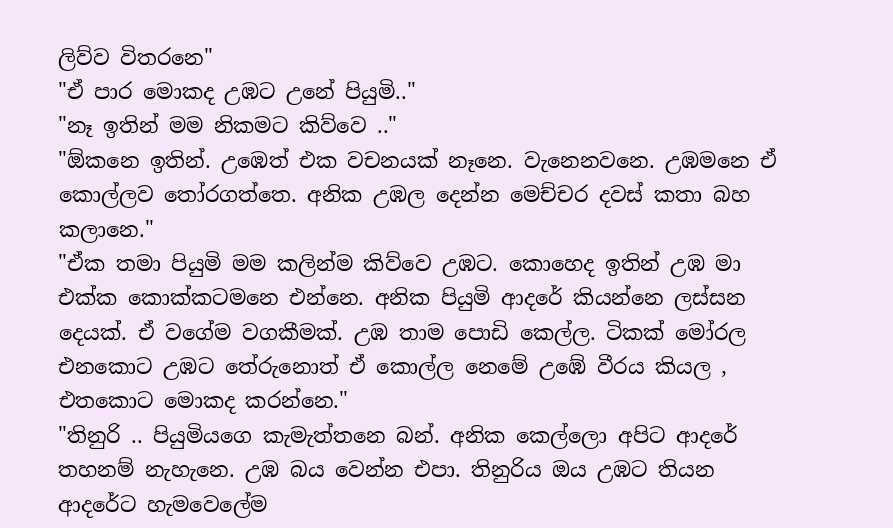ලිව්ව විතරනෙ"
"ඒ පාර මොකද උඹට උනේ පියුමි.."
"නෑ ඉතින් මම නිකමට කිව්වෙ .."
"ඕකනෙ ඉතින්. උඹෙත් එක වචනයක් නෑනෙ. වැනෙනවනෙ. උඹමනෙ ඒ කොල්ලව තෝරගත්තෙ. අනික උඹල දෙන්න මෙච්චර දවස් කතා බහ කලානෙ."
"ඒක තමා පියුමි මම කලින්ම කිව්වෙ උඹට. කොහෙද ඉතින් උඹ මා එක්ක කොක්කටමනෙ එන්නෙ. අනික පියුමි ආදරේ කියන්නෙ ලස්සන දෙයක්. ඒ වගේම වගකීමක්. උඹ තාම පොඩි කෙල්ල. ටිකක් මෝරල එනකොට උඹට තේරුනොත් ඒ කොල්ල නෙමේ උඹේ වීරය කියල , එතකොට මොකද කරන්නෙ."
"තිනුරි .. පියුමියගෙ කැමැත්තනෙ බන්. අනික කෙල්ලො අපිට ආදරේ තහනම් නැහැනෙ. උඹ බය වෙන්න එපා. තිනුරිය ඔය උඹට තියන ආදරේට හැමවෙලේම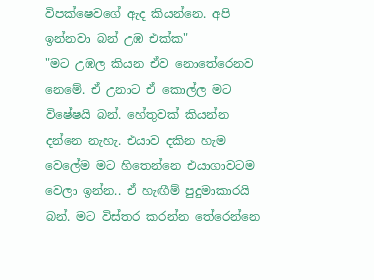විපක්ෂෙවගේ ඇද කියන්නෙ. අපි ඉන්නවා බන් උඹ එක්ක"
"මට උඹල කියන ඒව නොතේරෙනව නෙමේ. ඒ උනාට ඒ කොල්ල මට විෂේෂයි බන්. හේතුවක් කියන්න දන්නෙ නැහැ. එයාව දකින හැම වෙලේම මට හිතෙන්නෙ එයාගාවටම වෙලා ඉන්න.. ඒ හැඟීම් පුදුමාකාරයි බන්. මට විස්තර කරන්න තේරෙන්නෙ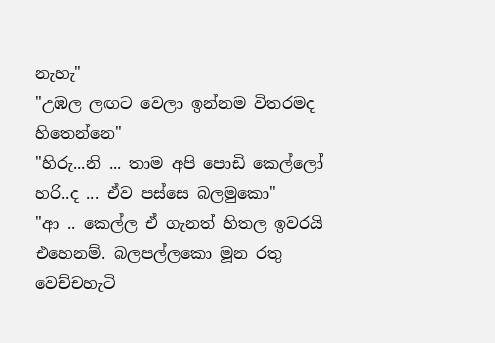නැහැ"
"උඹල ලඟට වෙලා ඉන්නම විතරමද හිතෙන්නෙ"
"හිරු...නි ... තාම අපි පොඩි කෙල්ලෝ හරි..ද ... ඒව පස්සෙ බලමුකො"
"ආ .. කෙල්ල ඒ ගැනත් හිතල ඉවරයි එහෙනම්. බලපල්ලකො මූන රතු වෙච්චහැටි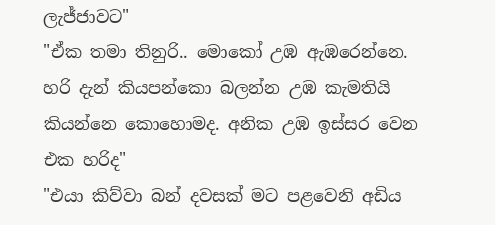ලැජ්ජාවට"
"ඒක තමා තිනුරි.. මොකෝ උඹ ඇඹරෙන්නෙ. හරි දැන් කියපන්කො බලන්න උඹ කැමතියි කියන්නෙ කොහොමද. අනික උඹ ඉස්සර වෙන එක හරිද"
"එයා කිව්වා බන් දවසක් මට පළවෙනි අඩිය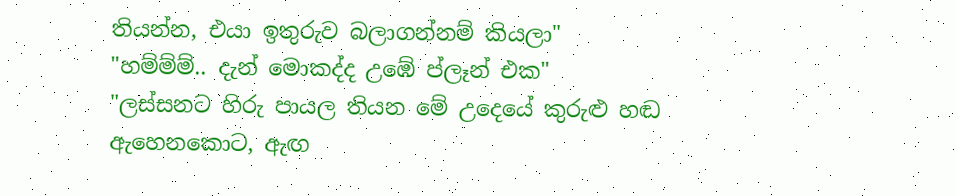තියන්න, එයා ඉතුරුව බලාගන්නම් කියලා"
"හම්ම්ම්.. දැන් මොකද්ද උඹේ ප්ලෑන් එක"
"ලස්සනට හිරු පායල තියන මේ උදෙයේ කුරුළු හඬ ඇහෙනකොට, ඇඟ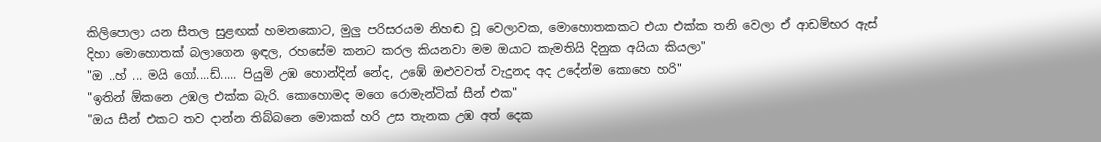කිලිපොලා යන සීතල සුළඟක් හමනකොට, මුලු පරිසරයම නිහඬ වූ වෙලාවක, මොහොතකකට එයා එක්ක තනි වෙලා ඒ ආඩම්භර ඇස් දිහා මොහොතක් බලාගෙන ඉඳල, රහසේම කනට කරල කියනවා මම ඔයාට කැමතියි දිනුක අයියා කියලා"
"ඔ ..හ් ... මයි ගෝ....ඩ්..... පියුමි උඹ හොන්දින් නේද, උඹේ ඔළුවවත් වැදුනද අද උදේන්ම කොහෙ හරි"
"ඉතින් ඕකනෙ උඹල එක්ක බැරි. කොහොමද මගෙ රොමැන්ටික් සීන් එක"
"ඔය සීන් එකට තව දාන්න තිබ්බනෙ මොකක් හරි උස තැනක උඹ අත් දෙක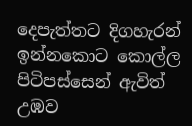දෙපැත්තට දිගහැරන් ඉන්නකොට කොල්ල පිටිපස්සෙන් ඇවිත් උඹව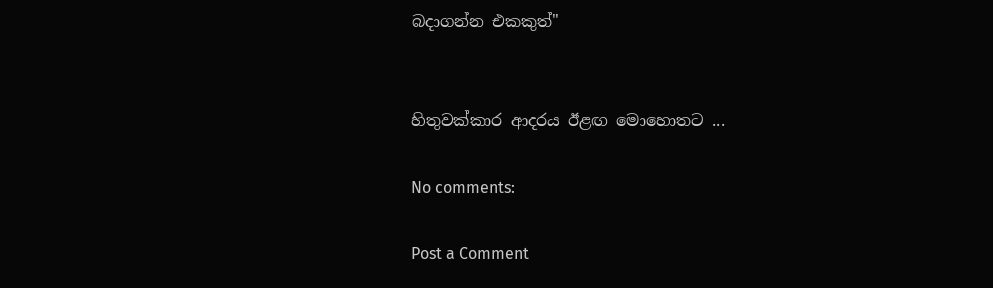බදාගන්න එකකුත්"


හිතුවක්කාර ආදරය ඊළඟ මොහොතට ...

No comments:

Post a Comment